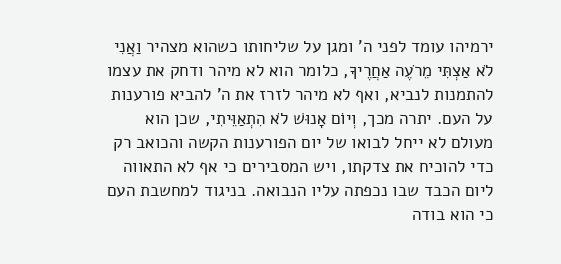ירמיהו עומד לפני ה' ומגן על שליחותו כשהוא מצהיר וַאֲנִי לֹא אַצְתִּי מֵרֹעֶה אַחֲרֶיךָ, כלומר הוא לא מיהר ודחק את עצמו להתמנות לנביא, ואף לא מיהר לזרז את ה' להביא פורענות על העם. יתרה מכך, וְיוֹם אָנוּשׁ לֹא הִתְאַוֵּיתִי, שכן הוא מעולם לא ייחל לבואו של יום הפורענות הקשה והכואב רק כדי להוכיח את צדקתו, ויש המסבירים כי אף לא התאווה ליום הכבד שבו נכפתה עליו הנבואה. בניגוד למחשבת העם כי הוא בודה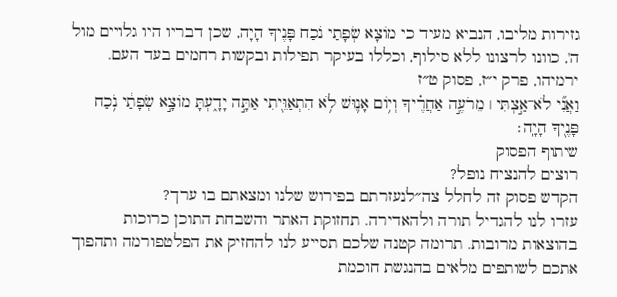גזירות מליבו, הנביא מעיד כי מוֹצָא שְׂפָתַי נֹכַח פָּנֶיךָ הָיָה, שכן דבריו היו גלויים מול ה', כוונו לרצונו ללא סילוף, וכללו בעיקר תפילות ובקשות רחמים בעד העם.
ירמיהו, פרק י״ז, פסוק ט״ז
וַאֲנִ֞י לֹא־אַ֣צְתִּי ׀ מֵרֹעֶ֣ה אַחֲרֶ֗יךָ וְי֥וֹם אָנ֛וּשׁ לֹ֥א הִתְאַוֵּ֖יתִי אַתָּ֣ה יָדָ֑עְתָּ מוֹצָ֣א שְׂפָתַ֔י נֹ֥כַח פָּנֶ֖יךָ הָיָֽה׃
שיתוף הפסוק
רוצים להנציח נופל?
הקדש פסוק זה לחלל צה״לנעזרתם בפירוש שלנו ומצאתם בו ערך?
עזרו לנו להגדיל תורה ולהאדירה. תחזוקת האתר והשבחת התוכן כרוכות בהוצאות מרובות. תרומה קטנה שלכם תסייע לנו להחזיק את הפלטפורמה ותהפוך אתכם לשותפים מלאים בהנגשת חוכמת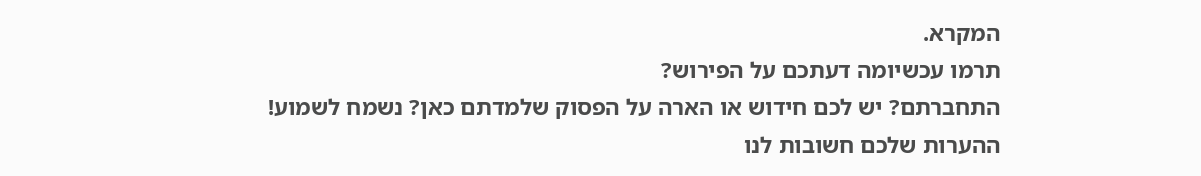המקרא.
תרמו עכשיומה דעתכם על הפירוש?
התחברתם? יש לכם חידוש או הארה על הפסוק שלמדתם כאן? נשמח לשמוע!
ההערות שלכם חשובות לנו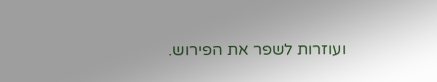ועוזרות לשפר את הפירוש.